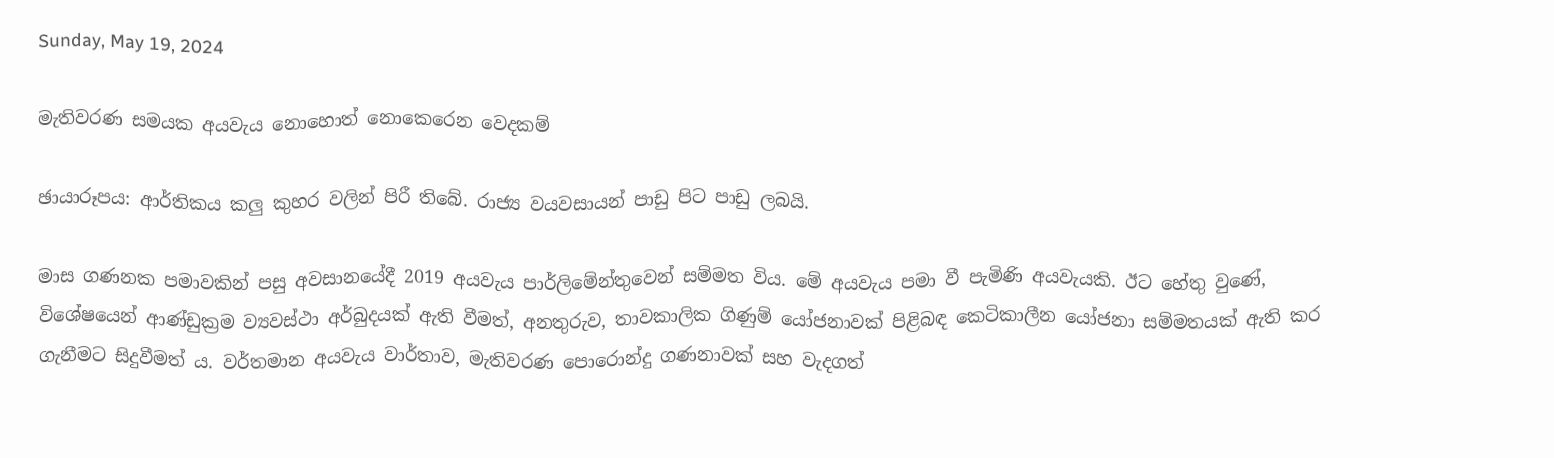Sunday, May 19, 2024

මැතිවරණ සමයක අයවැය නොහොත් නොකෙරෙන වෙදකම්

ඡායාරූපය: ආර්තිකය කලු කුහර වලින් පිරී තිබේ. රාජ්‍ය වයවසායන් පාඩු පිට පාඩු ලබයි.

මාස ගණනක පමාවකින් පසු අවසානයේදී 2019 අයවැය පාර්ලිමේන්තුවෙන් සම්මත විය. මේ අයවැය පමා වී පැමිණි අයවැයකි. ඊට හේතු වුණේ, විශේෂයෙන් ආණ්ඩුක්‍රම ව්‍යවස්ථා අර්බුදයක් ඇති වීමත්, අනතුරුව, තාවකාලික ගිණුම් යෝජනාවක් පිළිබඳ කෙටිකාලීන යෝජනා සම්මතයක් ඇති කර ගැනීමට සිදුවීමත් ය. වර්තමාන අයවැය වාර්තාව, මැතිවරණ පොරොන්දු ගණනාවක් සහ වැදගත්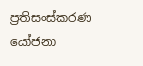ප්‍රතිසංස්කරණ යෝජනා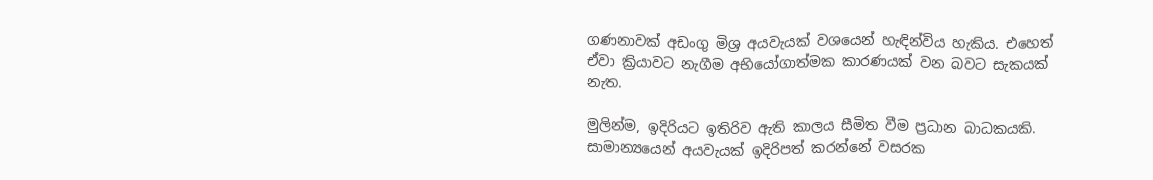ගණනාවක් අඩංගු මිශ්‍ර අයවැයක් වශයෙන් හැඳින්විය හැකිය. එහෙත් ඒවා ක්‍රියාවට නැගීම අභියෝගාත්මක කාරණයක් වන බවට සැකයක් නැත.

මුලින්ම, ඉදිරියට ඉතිරිව ඇති කාලය සීමිත වීම ප්‍රධාන බාධකයකි. සාමාන්‍යයෙන් අයවැයක් ඉදිරිපත් කරන්නේ වසරක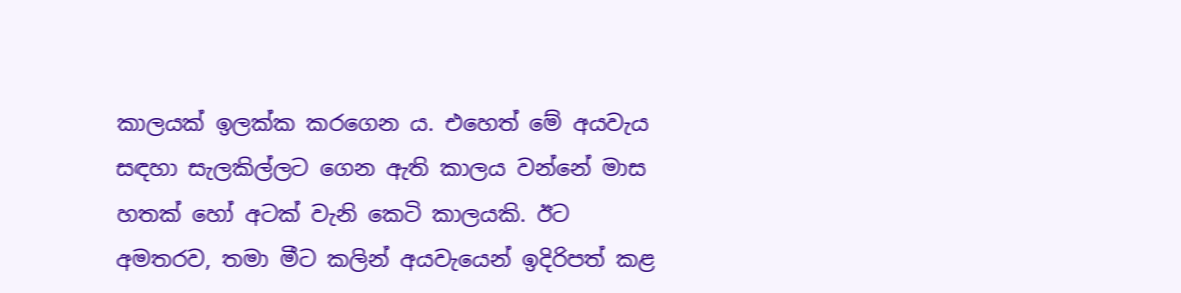කාලයක් ඉලක්ක කරගෙන ය. එහෙත් මේ අයවැය සඳහා සැලකිල්ලට ගෙන ඇති කාලය වන්නේ මාස හතක් හෝ අටක් වැනි කෙටි කාලයකි. ඊට අමතරව, තමා මීට කලින් අයවැයෙන් ඉදිරිපත් කළ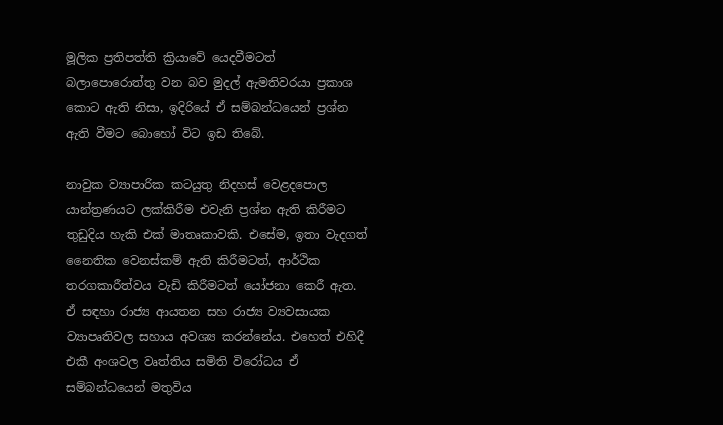මූලික ප්‍රතිපත්ති ක්‍රියාවේ යෙදවීමටත් බලාපොරොත්තු වන බව මුදල් ඇමතිවරයා ප්‍රකාශ කොට ඇති නිසා, ඉදිරියේ ඒ සම්බන්ධයෙන් ප්‍රශ්න ඇති වීමට බොහෝ විට ඉඩ තිබේ.

නාවුක ව්‍යාපාරික කටයුතු නිදහස් වෙළදපොල යාන්ත්‍රණයට ලක්කිරීම එවැනි ප්‍රශ්න ඇති කිරීමට තුඩුදිය හැකි එක් මාතෘකාවකි. එසේම, ඉතා වැදගත් නෛතික වෙනස්කම් ඇති කිරීමටත්, ආර්ථික තරගකාරීත්වය වැඩි කිරීමටත් යෝජනා කෙරී ඇත. ඒ සඳහා රාජ්‍ය ආයතන සහ රාජ්‍ය ව්‍යවසායක ව්‍යාපෘතිවල සහාය අවශ්‍ය කරන්නේය. එහෙත් එහිදී එකී අංශවල වෘත්තිය සමිති විරෝධය ඒ සම්බන්ධයෙන් මතුවිය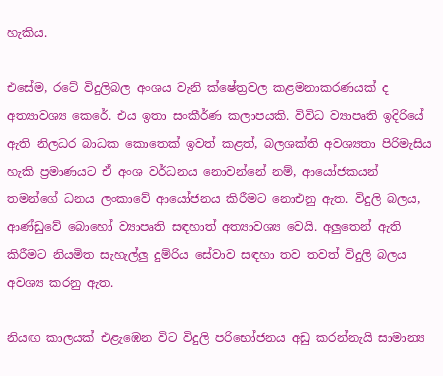හැකිය.

එසේම, රටේ විදුලිබල අංශය වැනි ක්ෂේත්‍රවල කළමනාකරණයක් ද අත්‍යාවශ්‍ය කෙරේ. එය ඉතා සංකීර්ණ කලාපයකි. විවිධ ව්‍යාපෘති ඉදිරියේ ඇති නිලධර බාධක කොතෙක් ඉවත් කළත්, බලශක්ති අවශ්‍යතා පිරිමැසිය හැකි ප්‍රමාණයට ඒ අංශ වර්ධනය නොවන්නේ නම්, ආයෝජකයන් තමන්ගේ ධනය ලංකාවේ ආයෝජනය කිරීමට නොඑනු ඇත. විදුලි බලය, ආණ්ඩුවේ බොහෝ ව්‍යාපෘති සඳහාත් අත්‍යාවශ්‍ය වෙයි. අලුතෙන් ඇති කිරීමට නියමිත සැහැල්ලු දුම්රිය සේවාව සඳහා තව තවත් විදුලි බලය අවශ්‍ය කරනු ඇත.

නියඟ කාලයක් එළැඹෙන විට විදුලි පරිභෝජනය අඩු කරන්නැයි සාමාන්‍ය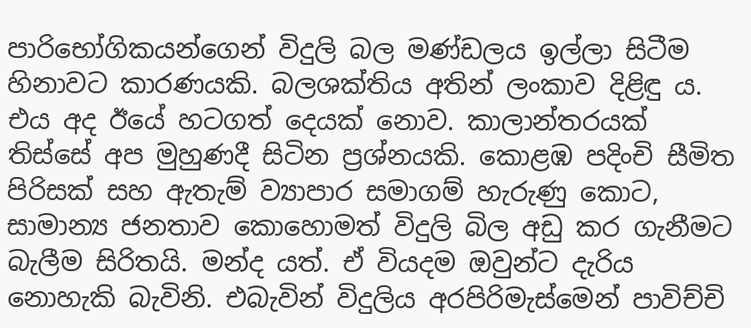පාරිභෝගිකයන්ගෙන් විදුලි බල මණ්ඩලය ඉල්ලා සිටීම හිනාවට කාරණයකි. බලශක්තිය අතින් ලංකාව දිළිඳු ය. එය අද ඊයේ හටගත් දෙයක් නොව. කාලාන්තරයක් තිස්සේ අප මුහුණදී සිටින ප්‍රශ්නයකි. කොළඹ පදිංචි සීමිත පිරිසක් සහ ඇතැම් ව්‍යාපාර සමාගම් හැරුණු කොට, සාමාන්‍ය ජනතාව කොහොමත් විදුලි බිල අඩු කර ගැනීමට බැලීම සිරිතයි. මන්ද යත්. ඒ වියදම ඔවුන්ට දැරිය නොහැකි බැවිනි. එබැවින් විදුලිය අරපිරිමැස්මෙන් පාවිච්චි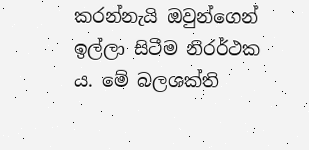කරන්නැයි ඔවුන්ගෙන් ඉල්ලා සිටීම නිරර්ථක ය. මේ බලශක්ති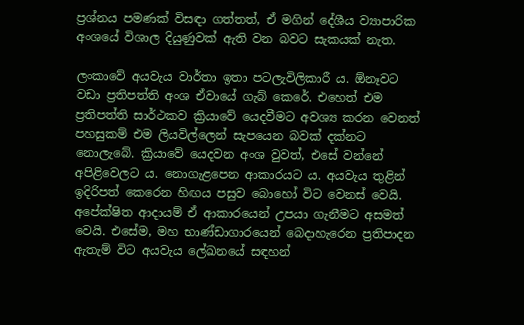ප්‍රශ්නය පමණක් විසඳා ගත්තත්, ඒ මගින් දේශීය ව්‍යාපාරික අංශයේ විශාල දියුණුවක් ඇති වන බවට සැකයක් නැත.

ලංකාවේ අයවැය වාර්තා ඉතා පටලැවිලිකාරී ය. ඕනෑවට වඩා ප්‍රතිපත්ති අංශ ඒවායේ ගැබ් කෙරේ. එහෙත් එම ප්‍රතිපත්ති සාර්ථකව ක්‍රියාවේ යෙදවීමට අවශ්‍ය කරන වෙනත් පහසුකම් එම ලියවිල්ලෙන් සැපයෙන බවක් දක්නට නොලැබේ. ක්‍රියාවේ යෙදවන අංශ වුවත්, එසේ වන්නේ අපිළිවෙලට ය. නොගැළපෙන ආකාරයට ය. අයවැය තුළින් ඉදිරිපත් කෙරෙන හිඟය පසුව බොහෝ විට වෙනස් වෙයි. අපේක්ෂිත ආදායම් ඒ ආකාරයෙන් උපයා ගැනීමට අසමත් වෙයි. එසේම, මහ භාණ්ඩාගාරයෙන් බෙදාහැරෙන ප්‍රතිපාදන ඇතැම් විට අයවැය ලේඛනයේ සඳහන්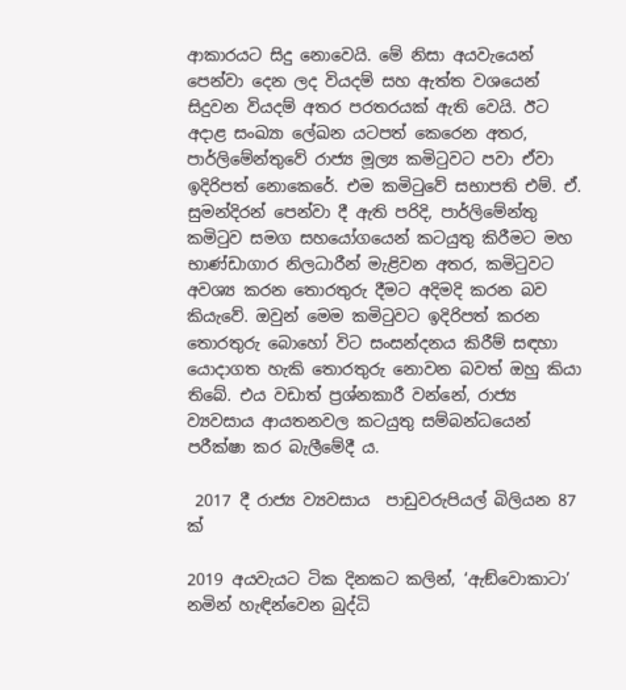ආකාරයට සිදු නොවෙයි. මේ නිසා අයවැයෙන් පෙන්වා දෙන ලද වියදම් සහ ඇත්ත වශයෙන් සිදුවන වියදම් අතර පරතරයක් ඇති වෙයි. ඊට අදාළ සංඛ්‍යා ලේඛන යටපත් කෙරෙන අතර, පාර්ලිමේන්තුවේ රාජ්‍ය මූල්‍ය කමිටුවට පවා ඒවා ඉදිරිපත් නොකෙරේ. එම කමිටුවේ සභාපති එම්. ඒ. සුමන්දිරන් පෙන්වා දී ඇති පරිදි, පාර්ලිමේන්තු කමිටුව සමග සහයෝගයෙන් කටයුතු කිරීමට මහ භාණ්ඩාගාර නිලධාරීන් මැළිවන අතර, කමිටුවට අවශ්‍ය කරන තොරතුරු දීමට අදිමදි කරන බව කියැවේ. ඔවුන් මෙම කමිටුවට ඉදිරිපත් කරන තොරතුරු බොහෝ විට සංසන්දනය කිරීම් සඳහා යොදාගත හැකි තොරතුරු නොවන බවත් ඔහු කියා තිබේ. එය වඩාත් ප්‍රශ්නකාරී වන්නේ, රාජ්‍ය ව්‍යවසාය ආයතනවල කටයුතු සම්බන්ධයෙන් පරීක්ෂා කර බැලීමේදී ය.

 2017 දී රාජ්‍ය ව්‍යවසාය  පාඩුවරුපියල් බිලියන 87 ක්

2019 අයවැයට ටික දිනකට කලින්, ‘ඇඞ්වොකාටා’ නමින් හැඳින්වෙන බුද්ධි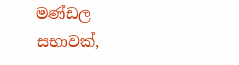මණ්ඩල සභාවක්,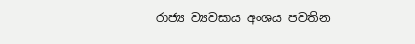රාජ්‍ය ව්‍යවසාය අංශය පවතින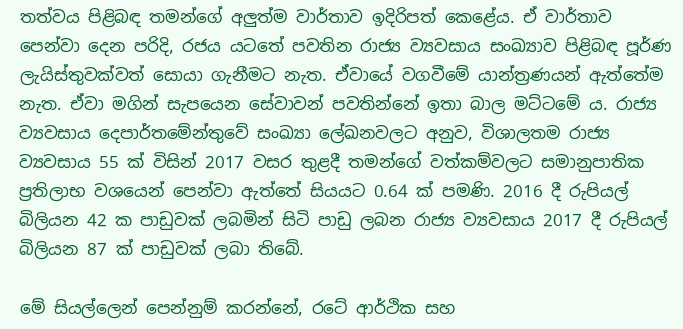තත්වය පිළිබඳ තමන්ගේ අලුත්ම වාර්තාව ඉදිරිපත් කෙළේය. ඒ වාර්තාව පෙන්වා දෙන පරිදි, රජය යටතේ පවතින රාජ්‍ය ව්‍යවසාය සංඛ්‍යාව පිළිබඳ පූර්ණ ලැයිස්තුවක්වත් සොයා ගැනීමට නැත. ඒවායේ වගවීමේ යාන්ත්‍රණයන් ඇත්තේම නැත. ඒවා මගින් සැපයෙන සේවාවන් පවතින්නේ ඉතා බාල මට්ටමේ ය. රාජ්‍ය ව්‍යවසාය දෙපාර්තමේන්තුවේ සංඛ්‍යා ලේඛනවලට අනුව, විශාලතම රාජ්‍ය ව්‍යවසාය 55 ක් විසින් 2017 වසර තුළදී තමන්ගේ වත්කම්වලට සමානුපාතික ප්‍රතිලාභ වශයෙන් පෙන්වා ඇත්තේ සියයට 0.64 ක් පමණි. 2016 දී රුපියල් බිලියන 42 ක පාඩුවක් ලබමින් සිටි පාඩු ලබන රාජ්‍ය ව්‍යවසාය 2017 දී රුපියල් බිලියන 87 ක් පාඩුවක් ලබා තිබේ.

මේ සියල්ලෙන් පෙන්නුම් කරන්නේ, රටේ ආර්ථික සහ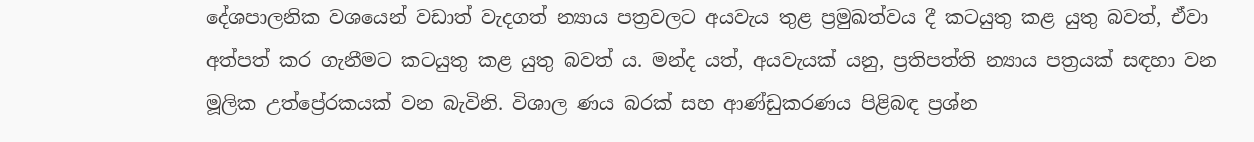දේශපාලනික වශයෙන් වඩාත් වැදගත් න්‍යාය පත්‍රවලට අයවැය තුළ ප්‍රමුඛත්වය දී කටයුතු කළ යුතු බවත්, ඒවා අත්පත් කර ගැනීමට කටයුතු කළ යුතු බවත් ය. මන්ද යත්, අයවැයක් යනු, ප්‍රතිපත්ති න්‍යාය පත්‍රයක් සඳහා වන මූලික උත්ප්‍රේරකයක් වන බැවිනි. විශාල ණය බරක් සහ ආණ්ඩුකරණය පිළිබඳ ප්‍රශ්න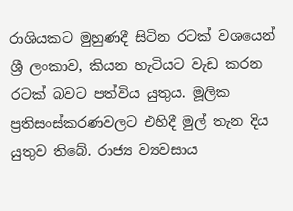රාශියකට මුහුණදී සිටින රටක් වශයෙන් ශ්‍රී ලංකාව, කියන හැටියට වැඩ කරන රටක් බවට පත්විය යුතුය. මූලික ප්‍රතිසංස්කරණවලට එහිදී මුල් තැන දිය යුතුව තිබේ. රාජ්‍ය ව්‍යවසාය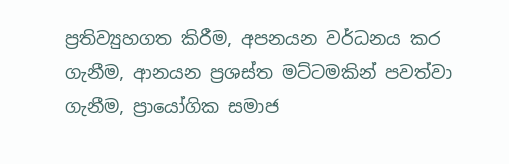ප්‍රතිව්‍යුහගත කිරීම, අපනයන වර්ධනය කර ගැනීම, ආනයන ප්‍රශස්ත මට්ටමකින් පවත්වා ගැනීම, ප්‍රායෝගික සමාජ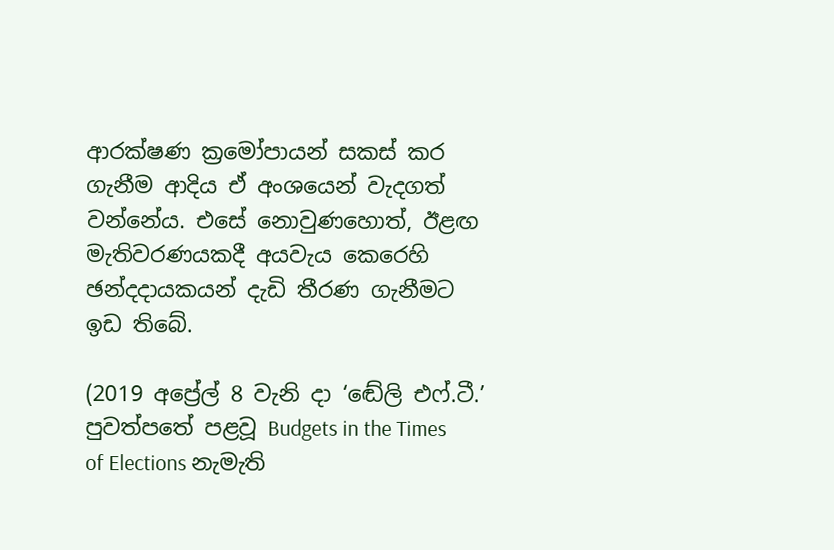ආරක්ෂණ ක්‍රමෝපායන් සකස් කර ගැනීම ආදිය ඒ අංශයෙන් වැදගත් වන්නේය. එසේ නොවුණහොත්, ඊළඟ මැතිවරණයකදී අයවැය කෙරෙහි ඡන්දදායකයන් දැඩි තීරණ ගැනීමට ඉඩ තිබේ.

(2019 අප්‍රේල් 8 වැනි දා ‘ඬේලි එෆ්.ටී.’ පුවත්පතේ පළවූ Budgets in the Times of Elections නැමැති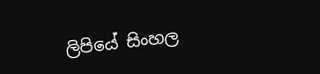ලිපියේ සිංහල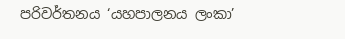පරිවර්තනය ‘යහපාලනය ලංකා’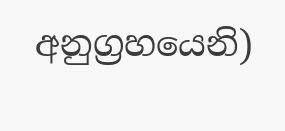අනුග්‍රහයෙනි)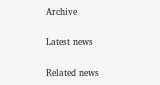Archive

Latest news

Related news